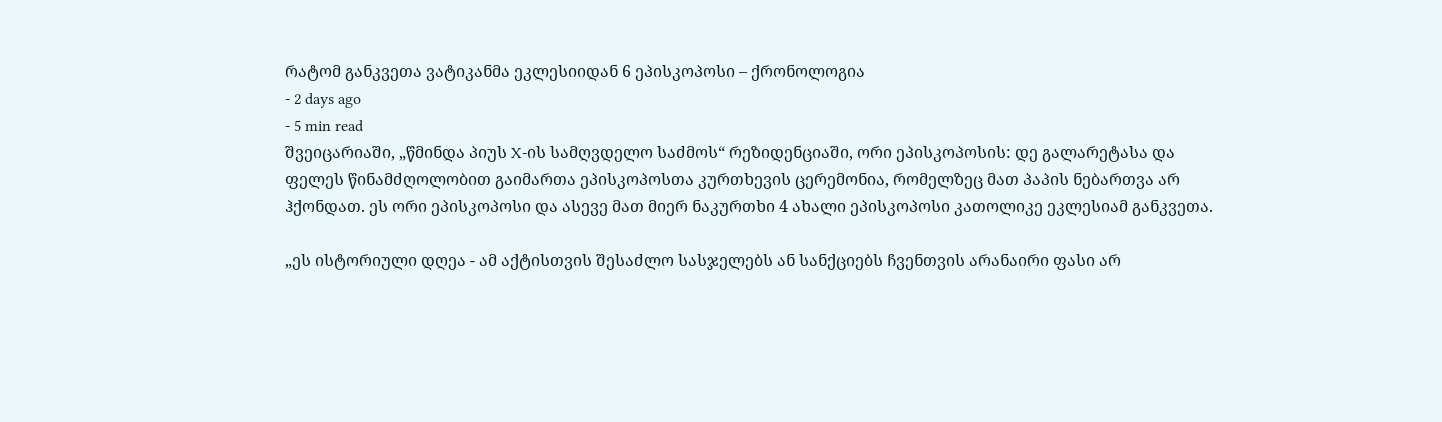რატომ განკვეთა ვატიკანმა ეკლესიიდან 6 ეპისკოპოსი – ქრონოლოგია
- 2 days ago
- 5 min read
შვეიცარიაში, „წმინდა პიუს X-ის სამღვდელო საძმოს“ რეზიდენციაში, ორი ეპისკოპოსის: დე გალარეტასა და ფელეს წინამძღოლობით გაიმართა ეპისკოპოსთა კურთხევის ცერემონია, რომელზეც მათ პაპის ნებართვა არ ჰქონდათ. ეს ორი ეპისკოპოსი და ასევე მათ მიერ ნაკურთხი 4 ახალი ეპისკოპოსი კათოლიკე ეკლესიამ განკვეთა.

„ეს ისტორიული დღეა - ამ აქტისთვის შესაძლო სასჯელებს ან სანქციებს ჩვენთვის არანაირი ფასი არ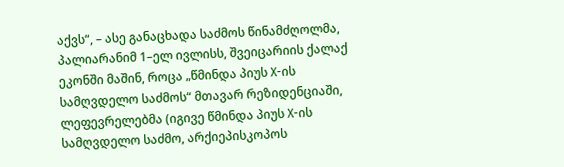აქვს“, – ასე განაცხადა საძმოს წინამძღოლმა, პალიარანიმ 1–ელ ივლისს, შვეიცარიის ქალაქ ეკონში მაშინ, როცა „წმინდა პიუს X-ის სამღვდელო საძმოს“ მთავარ რეზიდენციაში, ლეფევრელებმა (იგივე წმინდა პიუს X-ის სამღვდელო საძმო, არქიეპისკოპოს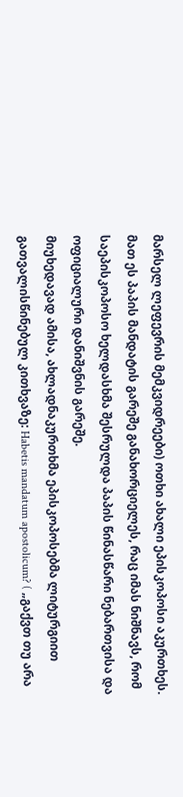მარსელ ლეფევრის მემკვიდრეები) ოთხი ახალი ეპისკოპოსი აკურთხეს. მათ ეს პაპის მანდატის გარეშე განახორციელეს, რაც იმას ნიშნავს, რომ საეპისკოპოსო ხელდასხმა შესრულდა პაპის წინასწარი ნებართვისა და ოფიციალური დანიშვნის გარეშე.
მიუხედავად ამისა, ახლადნაკურთხმა ეპისკოპოსებმა ლიტურგიით გათვალისწინებულ კითხვაზე: Habetis mandatum apostolicum? ( „გაქვთ თუ არა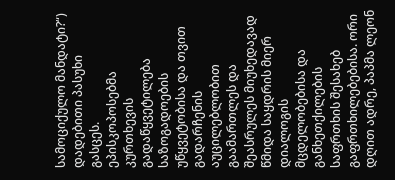სამოციქულო მანდატი?“) დადებითი პასუხი გასცეს.
ეპისკოპოსებმა კურთხევის გადაწყვეტილება საზოგადოების უწყვეტობისა და თვით გადარჩენის აუცილებლობით გაამართლეს და შეასრულეს მიუხედავად წმიდა საყდრის მიერ დიალოგის მცდელობებისა და განხეთქილების საფრთხის შესახებ გაფრთხილებებისა. ორი დღით ადრე, პაპმა ლეონ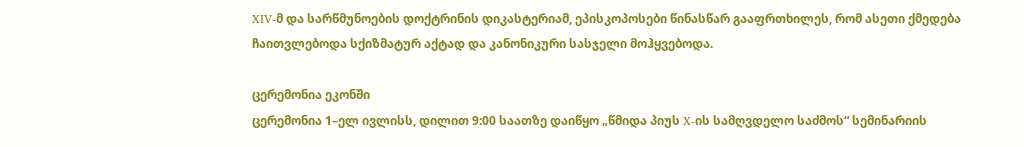XIV-მ და სარწმუნოების დოქტრინის დიკასტერიამ, ეპისკოპოსები წინასწარ გააფრთხილეს, რომ ასეთი ქმედება ჩაითვლებოდა სქიზმატურ აქტად და კანონიკური სასჯელი მოჰყვებოდა.

ცერემონია ეკონში
ცერემონია 1–ელ ივლისს, დილით 9:00 საათზე დაიწყო „წმიდა პიუს X-ის სამღვდელო საძმოს“ სემინარიის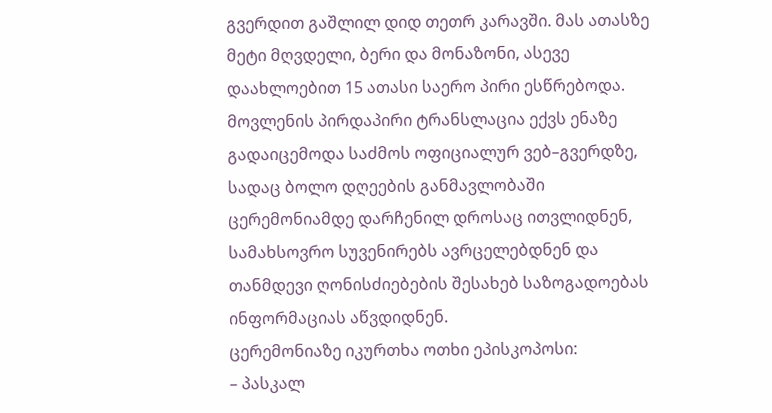გვერდით გაშლილ დიდ თეთრ კარავში. მას ათასზე მეტი მღვდელი, ბერი და მონაზონი, ასევე დაახლოებით 15 ათასი საერო პირი ესწრებოდა. მოვლენის პირდაპირი ტრანსლაცია ექვს ენაზე გადაიცემოდა საძმოს ოფიციალურ ვებ–გვერდზე, სადაც ბოლო დღეების განმავლობაში ცერემონიამდე დარჩენილ დროსაც ითვლიდნენ, სამახსოვრო სუვენირებს ავრცელებდნენ და თანმდევი ღონისძიებების შესახებ საზოგადოებას ინფორმაციას აწვდიდნენ.
ცერემონიაზე იკურთხა ოთხი ეპისკოპოსი:
– პასკალ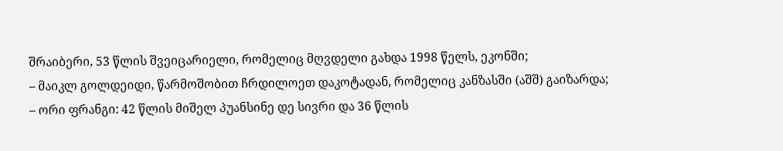შრაიბერი, 53 წლის შვეიცარიელი, რომელიც მღვდელი გახდა 1998 წელს, ეკონში;
– მაიკლ გოლდეიდი, წარმოშობით ჩრდილოეთ დაკოტადან, რომელიც კანზასში (აშშ) გაიზარდა;
– ორი ფრანგი: 42 წლის მიშელ პუანსინე დე სივრი და 36 წლის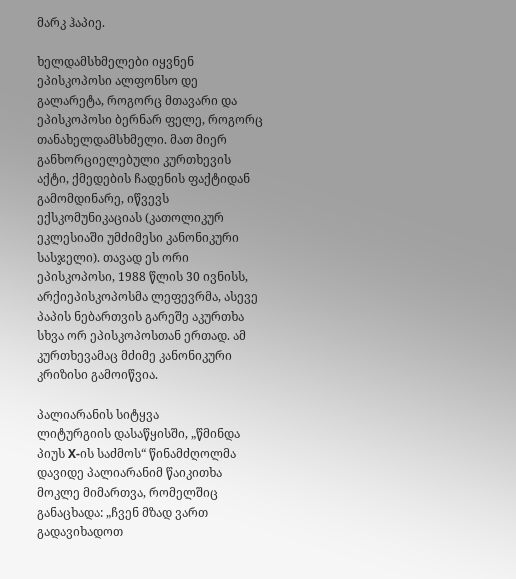მარკ ჰაპიე.

ხელდამსხმელები იყვნენ ეპისკოპოსი ალფონსო დე გალარეტა, როგორც მთავარი და ეპისკოპოსი ბერნარ ფელე, როგორც თანახელდამსხმელი. მათ მიერ განხორციელებული კურთხევის აქტი, ქმედების ჩადენის ფაქტიდან გამომდინარე, იწვევს ექსკომუნიკაციას (კათოლიკურ ეკლესიაში უმძიმესი კანონიკური სასჯელი). თავად ეს ორი ეპისკოპოსი, 1988 წლის 30 ივნისს, არქიეპისკოპოსმა ლეფევრმა, ასევე პაპის ნებართვის გარეშე აკურთხა სხვა ორ ეპისკოპოსთან ერთად. ამ კურთხევამაც მძიმე კანონიკური კრიზისი გამოიწვია.

პალიარანის სიტყვა
ლიტურგიის დასაწყისში, „წმინდა პიუს X-ის საძმოს“ წინამძღოლმა დავიდე პალიარანიმ წაიკითხა მოკლე მიმართვა, რომელშიც განაცხადა: „ჩვენ მზად ვართ გადავიხადოთ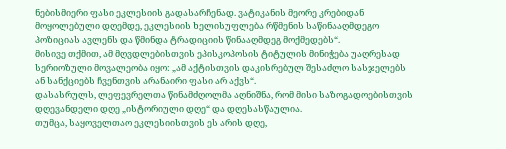ნებისმიერი ფასი ეკლესიის გადასარჩენად. ვატიკანის მეორე კრებიდან მოყოლებული დღემდე, ეკლესიის ხელისუფლება რწმენის საწინააღმდეგო პოზიციას ავლენს და წმინდა ტრადიციის წინააღმდეგ მოქმედებს“.
მისივე თქმით, ამ მღვდლებისთვის ეპისკოპოსის ტიტულის მინიჭება უაღრესად სერიოზული მოვალეობა იყო: „ამ აქტისთვის დაკისრებულ შესაძლო სასჯელებს ან სანქციებს ჩვენთვის არანაირი ფასი არ აქვს“.
დასასრულს, ლეფევრელთა წინამძღოლმა აღნიშნა, რომ მისი საზოგადოებისთვის დღევანდელი დღე „ისტორიული დღე“ და დღესასწაულია.
თუმცა, საყოველთაო ეკლესიისთვის ეს არის დღე,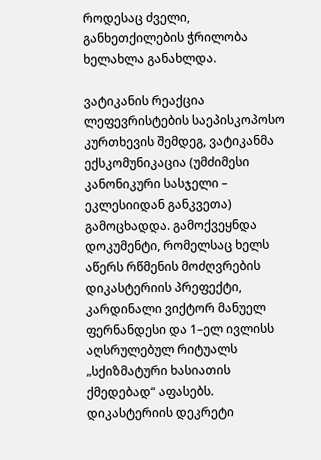როდესაც ძველი, განხეთქილების ჭრილობა ხელახლა განახლდა.

ვატიკანის რეაქცია
ლეფევრისტების საეპისკოპოსო კურთხევის შემდეგ, ვატიკანმა ექსკომუნიკაცია (უმძიმესი კანონიკური სასჯელი – ეკლესიიდან განკვეთა) გამოცხადდა. გამოქვეყნდა დოკუმენტი, რომელსაც ხელს აწერს რწმენის მოძღვრების დიკასტერიის პრეფექტი, კარდინალი ვიქტორ მანუელ ფერნანდესი და 1–ელ ივლისს აღსრულებულ რიტუალს „სქიზმატური ხასიათის ქმედებად“ აფასებს.
დიკასტერიის დეკრეტი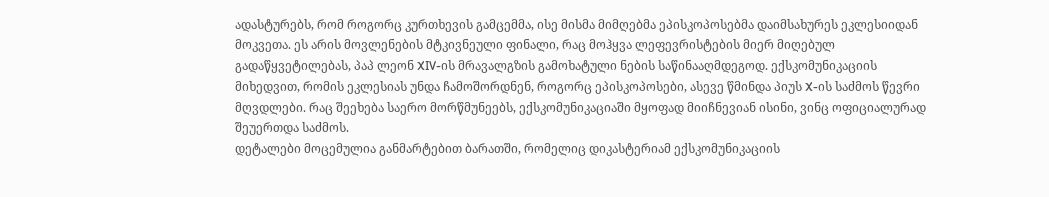ადასტურებს, რომ როგორც კურთხევის გამცემმა, ისე მისმა მიმღებმა ეპისკოპოსებმა დაიმსახურეს ეკლესიიდან მოკვეთა. ეს არის მოვლენების მტკივნეული ფინალი, რაც მოჰყვა ლეფევრისტების მიერ მიღებულ გადაწყვეტილებას, პაპ ლეონ XIV-ის მრავალგზის გამოხატული ნების საწინააღმდეგოდ. ექსკომუნიკაციის მიხედვით, რომის ეკლესიას უნდა ჩამოშორდნენ, როგორც ეპისკოპოსები, ასევე წმინდა პიუს X-ის საძმოს წევრი მღვდლები. რაც შეეხება საერო მორწმუნეებს, ექსკომუნიკაციაში მყოფად მიიჩნევიან ისინი, ვინც ოფიციალურად შეუერთდა საძმოს.
დეტალები მოცემულია განმარტებით ბარათში, რომელიც დიკასტერიამ ექსკომუნიკაციის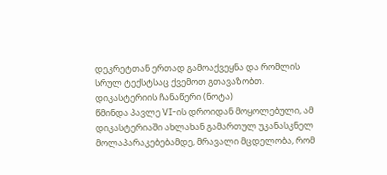დეკრეტთან ერთად გამოაქვეყნა და რომლის სრულ ტექსტსაც ქვემოთ გთავაზობთ.
დიკასტერიის ჩანაწერი (ნოტა)
წმინდა პავლე VI-ის დროიდან მოყოლებული, ამ დიკასტერიაში ახლახან გამართულ უკანასკნელ მოლაპარაკებებამდე, მრავალი მცდელობა, რომ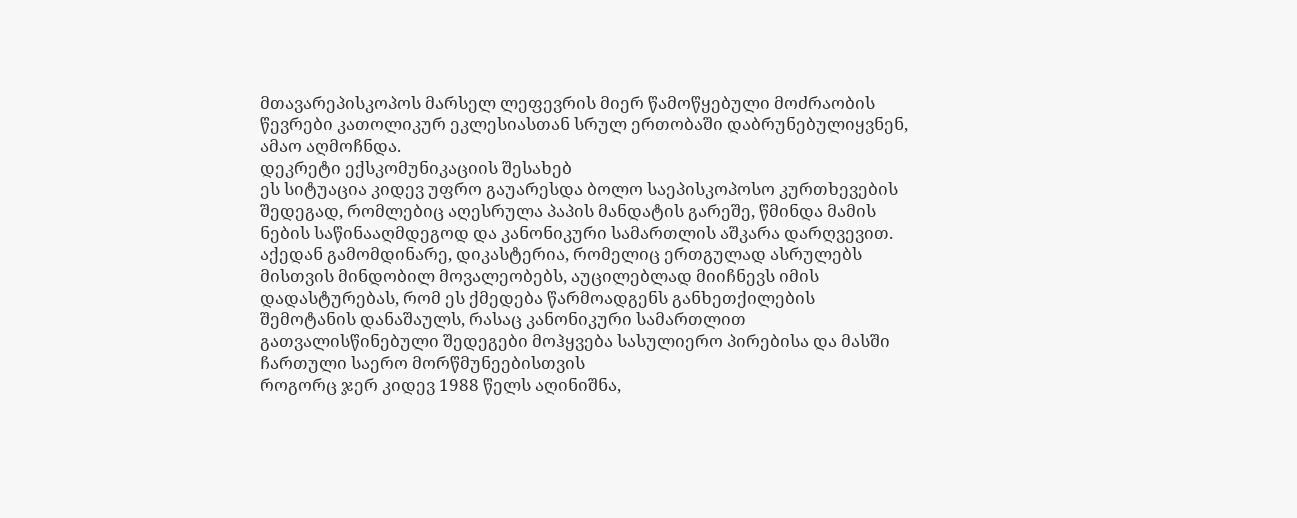მთავარეპისკოპოს მარსელ ლეფევრის მიერ წამოწყებული მოძრაობის წევრები კათოლიკურ ეკლესიასთან სრულ ერთობაში დაბრუნებულიყვნენ, ამაო აღმოჩნდა.
დეკრეტი ექსკომუნიკაციის შესახებ
ეს სიტუაცია კიდევ უფრო გაუარესდა ბოლო საეპისკოპოსო კურთხევების შედეგად, რომლებიც აღესრულა პაპის მანდატის გარეშე, წმინდა მამის ნების საწინააღმდეგოდ და კანონიკური სამართლის აშკარა დარღვევით. აქედან გამომდინარე, დიკასტერია, რომელიც ერთგულად ასრულებს მისთვის მინდობილ მოვალეობებს, აუცილებლად მიიჩნევს იმის დადასტურებას, რომ ეს ქმედება წარმოადგენს განხეთქილების შემოტანის დანაშაულს, რასაც კანონიკური სამართლით გათვალისწინებული შედეგები მოჰყვება სასულიერო პირებისა და მასში ჩართული საერო მორწმუნეებისთვის
როგორც ჯერ კიდევ 1988 წელს აღინიშნა,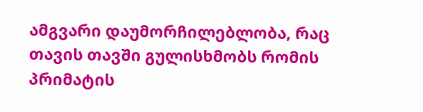ამგვარი დაუმორჩილებლობა, რაც თავის თავში გულისხმობს რომის პრიმატის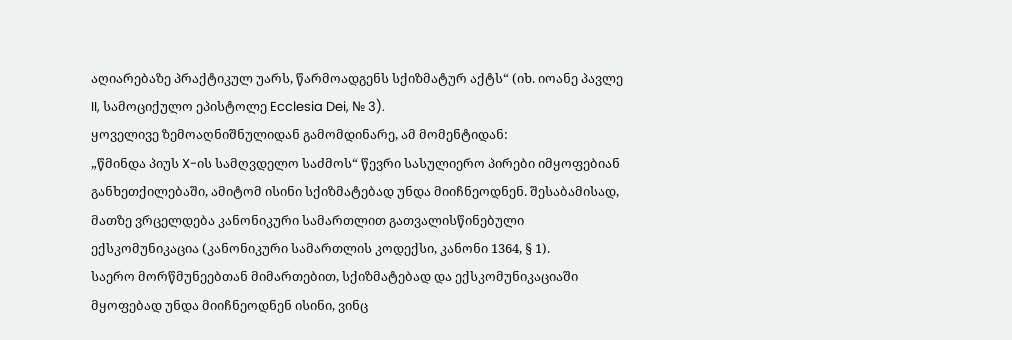აღიარებაზე პრაქტიკულ უარს, წარმოადგენს სქიზმატურ აქტს“ (იხ. იოანე პავლე II, სამოციქულო ეპისტოლე Ecclesia Dei, № 3).
ყოველივე ზემოაღნიშნულიდან გამომდინარე, ამ მომენტიდან:
„წმინდა პიუს X-ის სამღვდელო საძმოს“ წევრი სასულიერო პირები იმყოფებიან განხეთქილებაში, ამიტომ ისინი სქიზმატებად უნდა მიიჩნეოდნენ. შესაბამისად, მათზე ვრცელდება კანონიკური სამართლით გათვალისწინებული ექსკომუნიკაცია (კანონიკური სამართლის კოდექსი, კანონი 1364, § 1).
საერო მორწმუნეებთან მიმართებით, სქიზმატებად და ექსკომუნიკაციაში მყოფებად უნდა მიიჩნეოდნენ ისინი, ვინც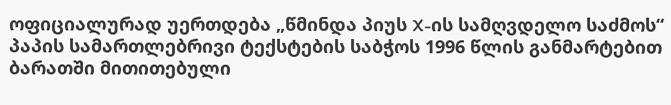ოფიციალურად უერთდება „წმინდა პიუს X-ის სამღვდელო საძმოს“ პაპის სამართლებრივი ტექსტების საბჭოს 1996 წლის განმარტებით ბარათში მითითებული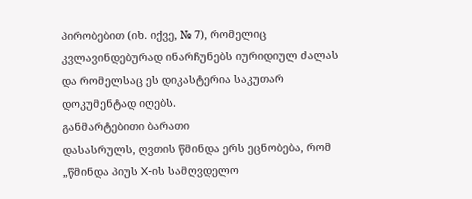პირობებით (იხ. იქვე, № 7), რომელიც კვლავინდებურად ინარჩუნებს იურიდიულ ძალას და რომელსაც ეს დიკასტერია საკუთარ დოკუმენტად იღებს.
განმარტებითი ბარათი
დასასრულს, ღვთის წმინდა ერს ეცნობება, რომ „წმინდა პიუს X-ის სამღვდელო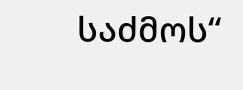საძმოს“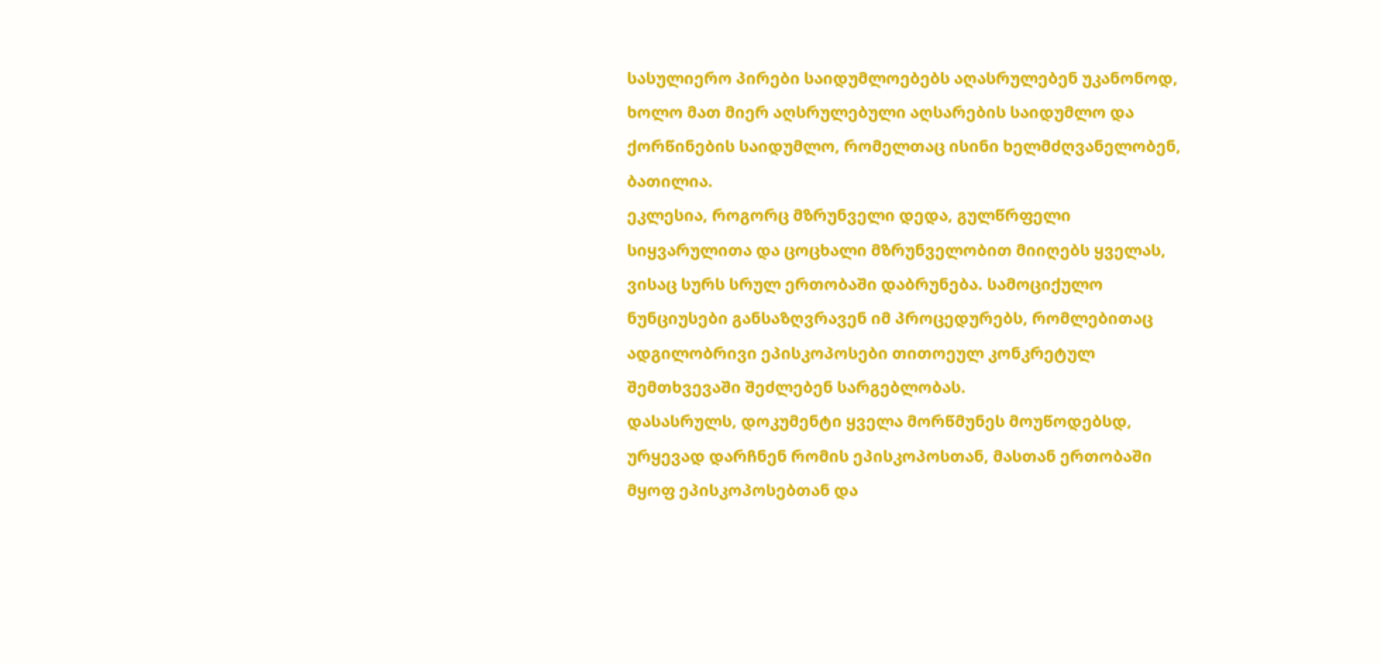სასულიერო პირები საიდუმლოებებს აღასრულებენ უკანონოდ, ხოლო მათ მიერ აღსრულებული აღსარების საიდუმლო და ქორწინების საიდუმლო, რომელთაც ისინი ხელმძღვანელობენ, ბათილია.
ეკლესია, როგორც მზრუნველი დედა, გულწრფელი სიყვარულითა და ცოცხალი მზრუნველობით მიიღებს ყველას, ვისაც სურს სრულ ერთობაში დაბრუნება. სამოციქულო ნუნციუსები განსაზღვრავენ იმ პროცედურებს, რომლებითაც ადგილობრივი ეპისკოპოსები თითოეულ კონკრეტულ შემთხვევაში შეძლებენ სარგებლობას.
დასასრულს, დოკუმენტი ყველა მორწმუნეს მოუწოდებსდ, ურყევად დარჩნენ რომის ეპისკოპოსთან, მასთან ერთობაში მყოფ ეპისკოპოსებთან და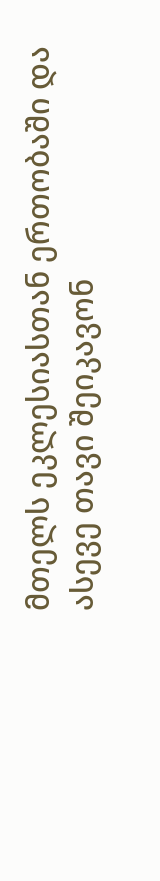მთელს ეკლესიასთან ერთობაში და ასევე თავი შეიკავონ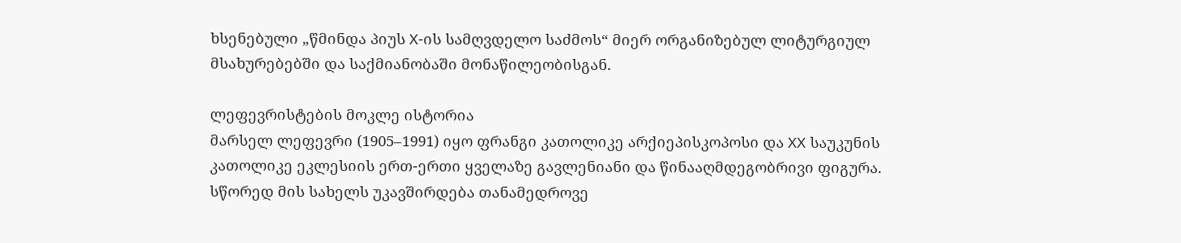ხსენებული „წმინდა პიუს X-ის სამღვდელო საძმოს“ მიერ ორგანიზებულ ლიტურგიულ მსახურებებში და საქმიანობაში მონაწილეობისგან.

ლეფევრისტების მოკლე ისტორია
მარსელ ლეფევრი (1905–1991) იყო ფრანგი კათოლიკე არქიეპისკოპოსი და XX საუკუნის კათოლიკე ეკლესიის ერთ-ერთი ყველაზე გავლენიანი და წინააღმდეგობრივი ფიგურა. სწორედ მის სახელს უკავშირდება თანამედროვე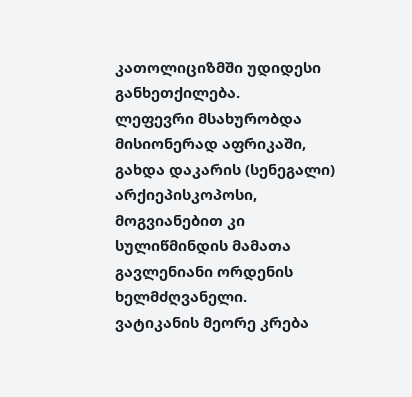კათოლიციზმში უდიდესი განხეთქილება.
ლეფევრი მსახურობდა მისიონერად აფრიკაში, გახდა დაკარის (სენეგალი) არქიეპისკოპოსი, მოგვიანებით კი სულიწმინდის მამათა გავლენიანი ორდენის ხელმძღვანელი.
ვატიკანის მეორე კრება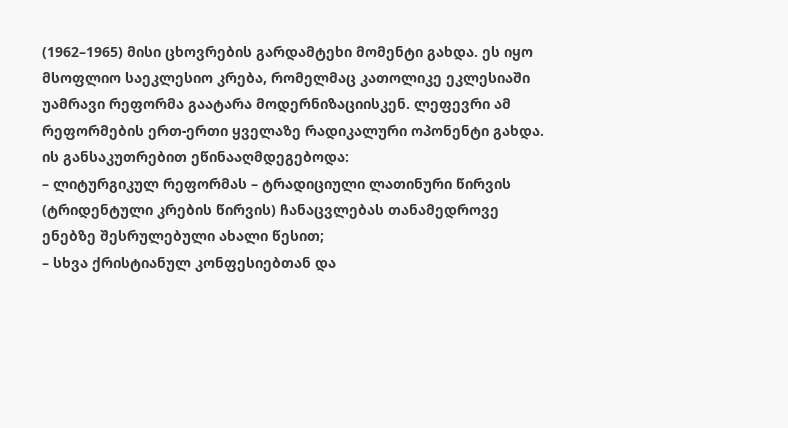(1962–1965) მისი ცხოვრების გარდამტეხი მომენტი გახდა. ეს იყო მსოფლიო საეკლესიო კრება, რომელმაც კათოლიკე ეკლესიაში უამრავი რეფორმა გაატარა მოდერნიზაციისკენ. ლეფევრი ამ რეფორმების ერთ-ერთი ყველაზე რადიკალური ოპონენტი გახდა.
ის განსაკუთრებით ეწინააღმდეგებოდა:
– ლიტურგიკულ რეფორმას – ტრადიციული ლათინური წირვის (ტრიდენტული კრების წირვის) ჩანაცვლებას თანამედროვე ენებზე შესრულებული ახალი წესით;
– სხვა ქრისტიანულ კონფესიებთან და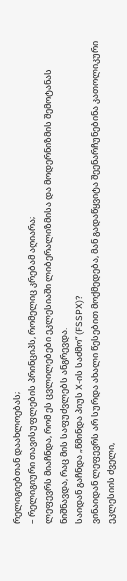რელიგიებთან დაახლოებას;
– რელიგიური თავისუფლების პრინციპს, რომელიც კრებამ აღიარა;
ლეფევრს მიაჩნდა, რომ ეს ცვლილებები ეკლესიაში ლიბერალიზმისა და მოდერნიზმის შემოტანას ნიშნავდა, რაც მის საფუძვლებს ანგრევდა.
საიდან გაჩნდა „წმინდა პიუს X-ის საძმო“ (FSSPX)?
ვინაიდან ლეფევრს არ სურდა ახალი წესებით მოქმედება, მან გადაწყვიტა შეენარჩუნებინა კათოლიკური ეკლესიის ძველი,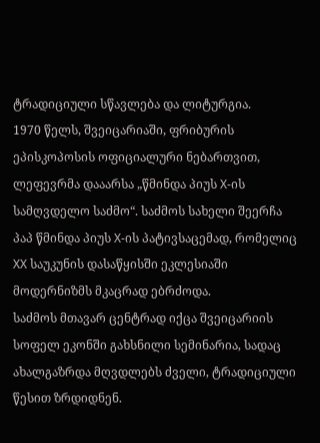ტრადიციული სწავლება და ლიტურგია.
1970 წელს, შვეიცარიაში, ფრიბურის ეპისკოპოსის ოფიციალური ნებართვით, ლეფევრმა დააარსა „წმინდა პიუს X-ის სამღვდელო საძმო“. საძმოს სახელი შეერჩა პაპ წმინდა პიუს X-ის პატივსაცემად, რომელიც XX საუკუნის დასაწყისში ეკლესიაში მოდერნიზმს მკაცრად ებრძოდა.
საძმოს მთავარ ცენტრად იქცა შვეიცარიის სოფელ ეკონში გახსნილი სემინარია, სადაც ახალგაზრდა მღვდლებს ძველი, ტრადიციული წესით ზრდიდნენ.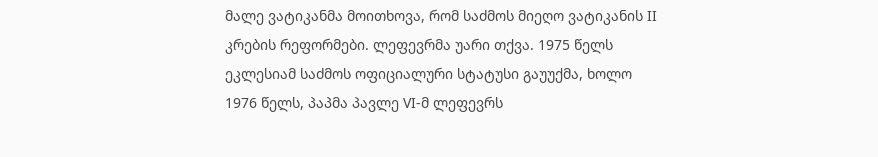მალე ვატიკანმა მოითხოვა, რომ საძმოს მიეღო ვატიკანის II კრების რეფორმები. ლეფევრმა უარი თქვა. 1975 წელს ეკლესიამ საძმოს ოფიციალური სტატუსი გაუუქმა, ხოლო 1976 წელს, პაპმა პავლე VI-მ ლეფევრს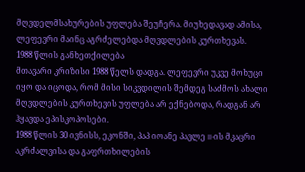მღვდელმსახურების უფლება შეუჩერა. მიუხედავად ამისა, ლეფევრი მაინც აგრძელებდა მღვდლების კურთხევას.
1988 წლის განხეთქილება
მთავარი კრიზისი 1988 წელს დადგა. ლეფევრი უკვე მოხუცი იყო და იცოდა, რომ მისი სიკვდილის შემდეგ საძმოს ახალი მღვდლების კურთხევის უფლება არ ექნებოდა, რადგან არ ჰყავდა ეპისკოპოსები.
1988 წლის 30 ივნისს, ეკონში, პაპ იოანე პავლე II-ის მკაცრი აკრძალვისა და გაფრთხილების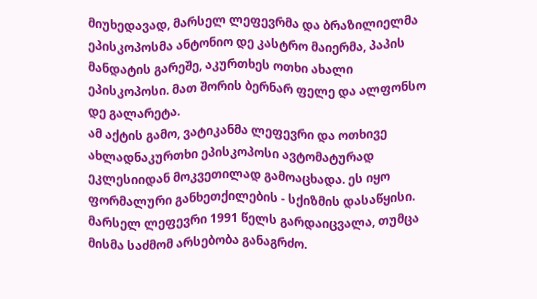მიუხედავად, მარსელ ლეფევრმა და ბრაზილიელმა ეპისკოპოსმა ანტონიო დე კასტრო მაიერმა, პაპის მანდატის გარეშე, აკურთხეს ოთხი ახალი ეპისკოპოსი. მათ შორის ბერნარ ფელე და ალფონსო დე გალარეტა.
ამ აქტის გამო, ვატიკანმა ლეფევრი და ოთხივე ახლადნაკურთხი ეპისკოპოსი ავტომატურად ეკლესიიდან მოკვეთილად გამოაცხადა. ეს იყო ფორმალური განხეთქილების - სქიზმის დასაწყისი.
მარსელ ლეფევრი 1991 წელს გარდაიცვალა, თუმცა მისმა საძმომ არსებობა განაგრძო.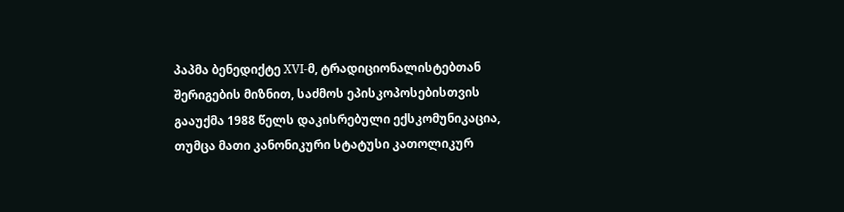პაპმა ბენედიქტე XVI-მ, ტრადიციონალისტებთან შერიგების მიზნით, საძმოს ეპისკოპოსებისთვის გააუქმა 1988 წელს დაკისრებული ექსკომუნიკაცია, თუმცა მათი კანონიკური სტატუსი კათოლიკურ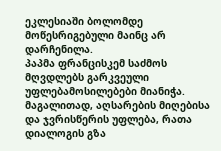ეკლესიაში ბოლომდე მოწესრიგებული მაინც არ დარჩენილა.
პაპმა ფრანცისკემ საძმოს მღვდლებს გარკვეული უფლებამოსილებები მიანიჭა. მაგალითად, აღსარების მიღებისა და ჯვრისწერის უფლება, რათა დიალოგის გზა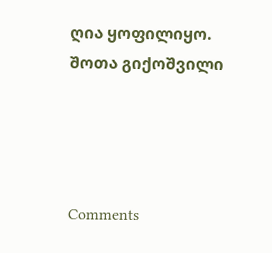ღია ყოფილიყო.
შოთა გიქოშვილი




Comments